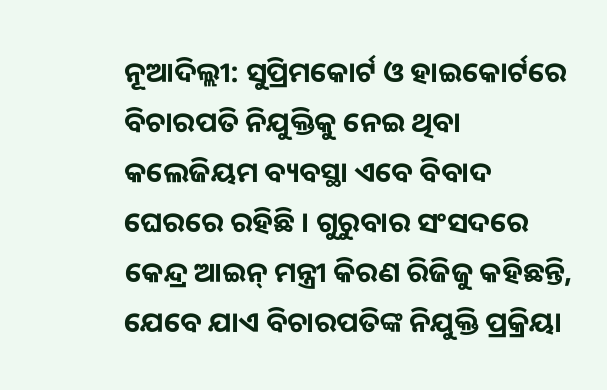ନୂଆଦିଲ୍ଲୀ: ସୁପ୍ରିମକୋର୍ଟ ଓ ହାଇକୋର୍ଟରେ ବିଚାରପତି ନିଯୁକ୍ତିକୁ ନେଇ ଥିବା କଲେଜିୟମ ବ୍ୟବସ୍ଥା ଏବେ ବିବାଦ ଘେରରେ ରହିଛି । ଗୁରୁବାର ସଂସଦରେ କେନ୍ଦ୍ର ଆଇନ୍ ମନ୍ତ୍ରୀ କିରଣ ରିଜିଜୁ କହିଛନ୍ତି, ଯେବେ ଯାଏ ବିଚାରପତିଙ୍କ ନିଯୁକ୍ତି ପ୍ରକ୍ରିୟା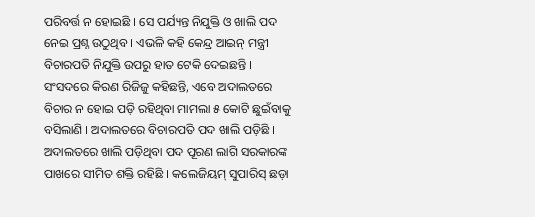ପରିବର୍ତ୍ତ ନ ହୋଇଛି । ସେ ପର୍ଯ୍ୟନ୍ତ ନିଯୁକ୍ତି ଓ ଖାଲି ପଦ ନେଇ ପ୍ରଶ୍ନ ଉଠୁଥିବ । ଏଭଳି କହି କେନ୍ଦ୍ର ଆଇନ୍ ମନ୍ତ୍ରୀ ବିଚାରପତି ନିଯୁକ୍ତି ଉପରୁ ହାତ ଟେକି ଦେଇଛନ୍ତି ।
ସଂସଦରେ କିରଣ ରିଜିଜୁ କହିଛନ୍ତି, ଏବେ ଅଦାଲତରେ ବିଚାର ନ ହୋଇ ପଡ଼ି ରହିଥିବା ମାମଲା ୫ କୋଟି ଛୁଇଁବାକୁ ବସିଲାଣି । ଅଦାଲତରେ ବିଚାରପତି ପଦ ଖାଲି ପଡ଼ିଛି । ଅଦାଲତରେ ଖାଲି ପଡ଼ିଥିବା ପଦ ପୂରଣ ଲାଗି ସରକାରଙ୍କ ପାଖରେ ସୀମିତ ଶକ୍ତି ରହିଛି । କଲେଜିୟମ୍ ସୁପାରିସ୍ ଛଡ଼ା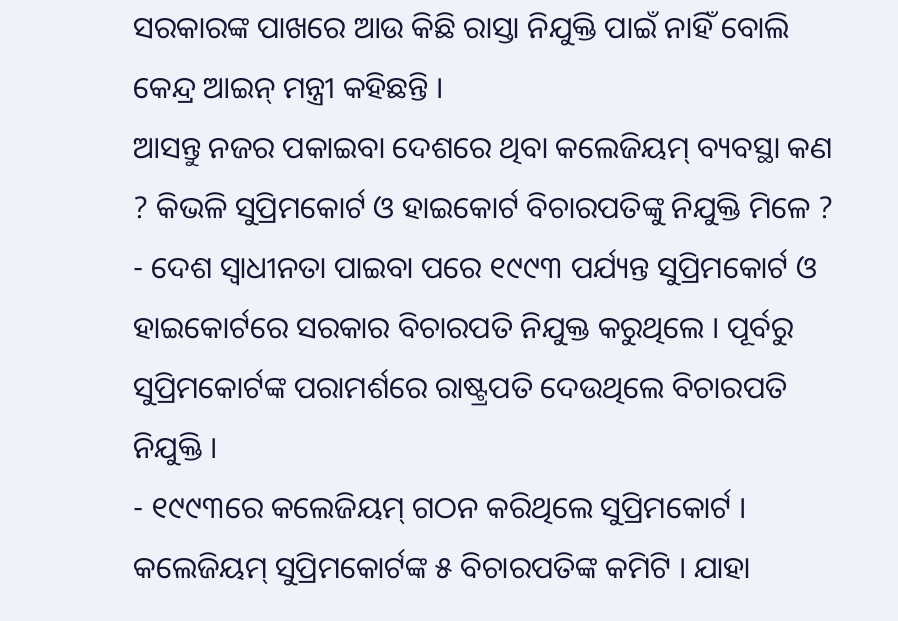ସରକାରଙ୍କ ପାଖରେ ଆଉ କିଛି ରାସ୍ତା ନିଯୁକ୍ତି ପାଇଁ ନାହିଁ ବୋଲି କେନ୍ଦ୍ର ଆଇନ୍ ମନ୍ତ୍ରୀ କହିଛନ୍ତି ।
ଆସନ୍ତୁ ନଜର ପକାଇବା ଦେଶରେ ଥିବା କଲେଜିୟମ୍ ବ୍ୟବସ୍ଥା କଣ ? କିଭଳି ସୁପ୍ରିମକୋର୍ଟ ଓ ହାଇକୋର୍ଟ ବିଚାରପତିଙ୍କୁ ନିଯୁକ୍ତି ମିଳେ ?
- ଦେଶ ସ୍ୱାଧୀନତା ପାଇବା ପରେ ୧୯୯୩ ପର୍ଯ୍ୟନ୍ତ ସୁପ୍ରିମକୋର୍ଟ ଓ ହାଇକୋର୍ଟରେ ସରକାର ବିଚାରପତି ନିଯୁକ୍ତ କରୁଥିଲେ । ପୂର୍ବରୁ ସୁପ୍ରିମକୋର୍ଟଙ୍କ ପରାମର୍ଶରେ ରାଷ୍ଟ୍ରପତି ଦେଉଥିଲେ ବିଚାରପତି ନିଯୁକ୍ତି ।
- ୧୯୯୩ରେ କଲେଜିୟମ୍ ଗଠନ କରିଥିଲେ ସୁପ୍ରିମକୋର୍ଟ । କଲେଜିୟମ୍ ସୁପ୍ରିମକୋର୍ଟଙ୍କ ୫ ବିଚାରପତିଙ୍କ କମିଟି । ଯାହା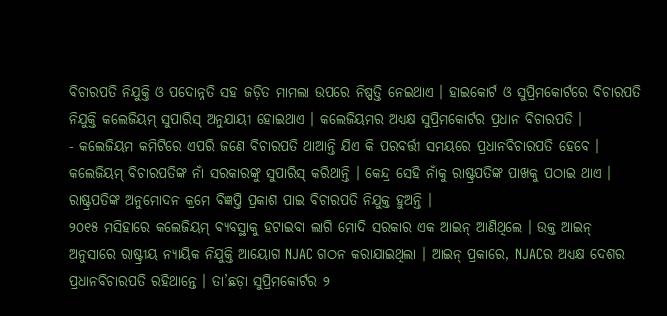ବିଚାରପତି ନିଯୁକ୍ତି ଓ ପଦୋନ୍ନତି ସହ ଜଡ଼ିତ ମାମଲା ଉପରେ ନିଷ୍ପତ୍ତି ନେଇଥାଏ । ହାଇକୋର୍ଟ ଓ ସୁପ୍ରିମକୋର୍ଟରେ ବିଚାରପତି ନିଯୁକ୍ତି କଲେଜିୟମ୍ ସୁପାରିସ୍ ଅନୁଯାୟୀ ହୋଇଥାଏ । କଲେଜିୟମର ଅଧ୍ୟକ୍ଷ ସୁପ୍ରିମକୋର୍ଟର ପ୍ରଧାନ ବିଚାରପତି ।
- କଲେଜିୟମ କମିଟିରେ ଏପରି ଜଣେ ବିଚାରପତି ଥାଆନ୍ତି ଯିଏ କି ପରବର୍ତ୍ତୀ ସମୟରେ ପ୍ରଧାନବିଚାରପତି ହେବେ । କଲେଜିୟମ୍ ବିଚାରପତିଙ୍କ ନାଁ ସରକାରଙ୍କୁ ସୁପାରିସ୍ କରିଥାନ୍ତି । କେନ୍ଦ୍ର ସେହି ନାଁକୁ ରାଷ୍ଟ୍ରପତିଙ୍କ ପାଖକୁ ପଠାଇ ଥାଏ । ରାଷ୍ଟ୍ରପତିଙ୍କ ଅନୁମୋଦନ କ୍ରମେ ବିଜ୍ଞପ୍ତି ପ୍ରକାଶ ପାଇ ବିଚାରପତି ନିଯୁକ୍ତ ହୁଅନ୍ତି ।
୨୦୧୫ ମସିହାରେ କଲେଜିୟମ୍ ବ୍ୟବସ୍ଥାକୁ ହଟାଇବା ଲାଗି ମୋଦି ସରକାର ଏକ ଆଇନ୍ ଆଣିଥିଲେ । ଉକ୍ତ ଆଇନ୍ ଅନୁସାରେ ରାଷ୍ଟ୍ରୀୟ ନ୍ୟାୟିକ ନିଯୁକ୍ତି ଆୟୋଗ NJAC ଗଠନ କରାଯାଇଥିଲା । ଆଇନ୍ ପ୍ରକାରେ, NJACର ଅଧ୍ୟକ୍ଷ ଦେଶର ପ୍ରଧାନବିଚାରପତି ରହିଥାନ୍ତେ । ତା’ଛଡ଼ା ସୁପ୍ରିମକୋର୍ଟର ୨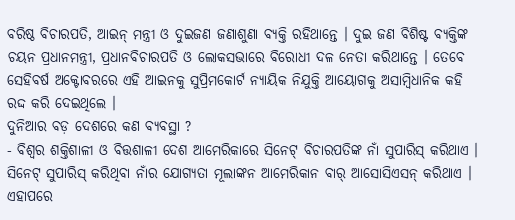ବରିଷ୍ଠ ବିଚାରପତି, ଆଇନ୍ ମନ୍ତ୍ରୀ ଓ ଦୁଇଜଣ ଜଣାଶୁଣା ବ୍ୟକ୍ତି ରହିଥାନ୍ତେ । ଦୁଇ ଜଣ ବିଶିଷ୍ଟ ବ୍ୟକ୍ତିଙ୍କ ଚୟନ ପ୍ରଧାନମନ୍ତ୍ରୀ, ପ୍ରଧାନବିଚାରପତି ଓ ଲୋକସଭାରେ ବିରୋଧୀ ଦଳ ନେତା କରିଥାନ୍ତେ । ତେବେ ସେହିବର୍ଷ ଅକ୍ଟୋବରରେ ଏହି ଆଇନକୁ ସୁପ୍ରିମକୋର୍ଟ ନ୍ୟାୟିକ ନିଯୁକ୍ତି ଆୟୋଗକୁ ଅସାମ୍ବିଧାନିକ କହି ରଦ୍ଦ କରି ଦେଇଥିଲେ ।
ଦୁନିଆର ବଡ଼ ଦେଶରେ କଣ ବ୍ୟବସ୍ଥା ?
- ବିଶ୍ୱର ଶକ୍ତିଶାଳୀ ଓ ବିତ୍ତଶାଳୀ ଦେଶ ଆମେରିକାରେ ସିନେଟ୍ ବିଚାରପତିଙ୍କ ନାଁ ସୁପାରିସ୍ କରିଥାଏ । ସିନେଟ୍ ସୁପାରିସ୍ କରିଥିବା ନାଁର ଯୋଗ୍ୟତା ମୂଲାଙ୍କନ ଆମେରିକାନ ବାର୍ ଆସୋସିଏସନ୍ କରିଥାଏ । ଏହାପରେ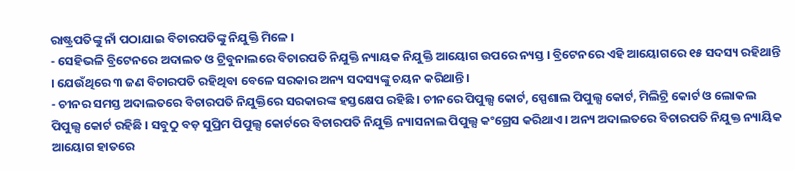ରାଷ୍ଟ୍ରପତିଙ୍କୁ ନାଁ ପଠାଯାଇ ବିଚାରପତିଙ୍କୁ ନିଯୁକ୍ତି ମିଳେ ।
- ସେହିଭଳି ବ୍ରିଟେନରେ ଅଦାଲତ ଓ ଟ୍ରିବୁନାଲରେ ବିଚାରପତି ନିଯୁକ୍ତି ନ୍ୟାୟକ ନିଯୁକ୍ତି ଆୟୋଗ ଉପରେ ନ୍ୟସ୍ତ । ବ୍ରିଟେନରେ ଏହି ଆୟୋଗରେ ୧୫ ସଦସ୍ୟ ରହିଥାନ୍ତି । ଯେଉଁଥିରେ ୩ ଜଣ ବିଚାରପତି ରହିଥିବା ବେଳେ ସରକାର ଅନ୍ୟ ସଦସ୍ୟଙ୍କୁ ଚୟନ କରିଥାନ୍ତି ।
- ଚୀନର ସମସ୍ତ ଅଦାଲତରେ ବିଚାରପତି ନିଯୁକ୍ତିରେ ସରକାରଙ୍କ ହସ୍ତକ୍ଷେପ ରହିଛି । ଚୀନରେ ପିପୁଲ୍ସ କୋର୍ଟ, ସ୍ପେଶାଲ ପିପୁଲ୍ସ କୋର୍ଟ, ମିଲିଟ୍ରି କୋର୍ଟ ଓ ଲୋକଲ ପିପୁଲ୍ସ କୋର୍ଟ ରହିଛି । ସବୁଠୁ ବଡ଼ ସୁପ୍ରିମ ପିପୁଲ୍ସ କୋର୍ଟରେ ବିଚାରପତି ନିଯୁକ୍ତି ନ୍ୟାସନାଲ ପିପୁଲ୍ସ କଂଗ୍ରେସ କରିଥାଏ । ଅନ୍ୟ ଅଦାଲତରେ ବିଚାରପତି ନିଯୁକ୍ତ ନ୍ୟାୟିକ ଆୟୋଗ ହାତରେ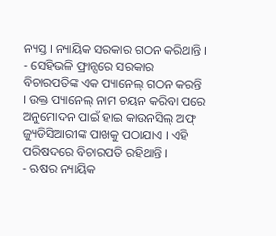ନ୍ୟସ୍ତ । ନ୍ୟାୟିକ ସରକାର ଗଠନ କରିଥାନ୍ତି ।
- ସେହିଭଳି ଫ୍ରାନ୍ସରେ ସରକାର ବିଚାରପତିଙ୍କ ଏକ ପ୍ୟାନେଲ୍ ଗଠନ କରନ୍ତି । ଉକ୍ତ ପ୍ୟାନେଲ୍ ନାମ ଚୟନ କରିବା ପରେ ଅନୁମୋଦନ ପାଇଁ ହାଇ କାଉନସିଲ୍ ଅଫ୍ ଜ୍ୟୁଡିସିଆରୀଙ୍କ ପାଖକୁ ପଠାଯାଏ । ଏହି ପରିଷଦରେ ବିଚାରପତି ରହିଥାନ୍ତି ।
- ଋଷର ନ୍ୟାୟିକ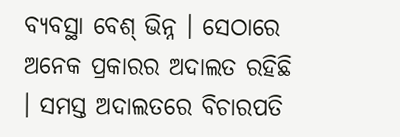ବ୍ୟବସ୍ଥା ବେଶ୍ ଭିନ୍ନ । ସେଠାରେ ଅନେକ ପ୍ରକାରର ଅଦାଲତ ରହିଛି । ସମସ୍ତ ଅଦାଲତରେ ବିଚାରପତି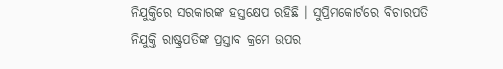ନିଯୁକ୍ତିରେ ସରକାରଙ୍କ ହସ୍ତକ୍ଷେପ ରହିଛି । ସୁପ୍ରିମକୋର୍ଟରେ ବିଚାରପତି ନିଯୁକ୍ତି ରାଷ୍ଟ୍ରପତିଙ୍କ ପ୍ରସ୍ତାବ କ୍ରମେ ଉପର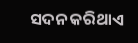ସଦନ କରିଥାଏ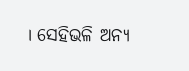। ସେହିଭଳି ଅନ୍ୟ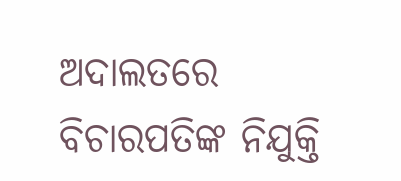ଅଦାଲତରେ ବିଚାରପତିଙ୍କ ନିଯୁକ୍ତି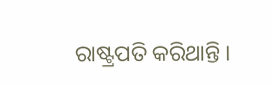ରାଷ୍ଟ୍ରପତି କରିଥାନ୍ତି ।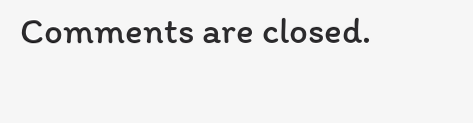Comments are closed.